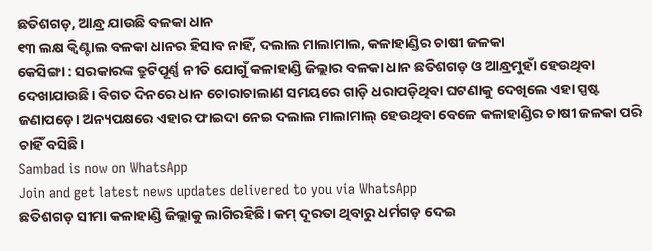ଛତିଶଗଡ଼, ଆନ୍ଧ୍ର ଯାଉଛି ବଳକା ଧାନ
୧୩ ଲକ୍ଷ କ୍ବିଣ୍ଟାଲ ବଳକା ଧାନର ହିସାବ ନାହିଁ, ଦଲାଲ ମାଲାମାଲ, କଳାହାଣ୍ଡିର ଚାଷୀ ଜଳକା
କେସିଙ୍ଗା : ସରକାରଙ୍କ ତ୍ରୁଟିପୂର୍ଣ୍ଣ ନୀତି ଯୋଗୁଁ କଳାହାଣ୍ଡି ଜିଲ୍ଲାର ବଳକା ଧାନ ଛତିଶଗଡ଼ ଓ ଆନ୍ଧ୍ରମୁହାଁ ହେଉଥିବା ଦେଖାଯାଉଛି। ବିଗତ ଦିନରେ ଧାନ ଚୋରାଚାଲାଣ ସମୟରେ ଗାଡ଼ି ଧରାପଡ଼ିଥିବା ଘଟଣାକୁ ଦେଖିଲେ ଏହା ସ୍ପଷ୍ଟ ଜଣାପଡ଼େ। ଅନ୍ୟପକ୍ଷରେ ଏହାର ଫାଇଦା ନେଇ ଦଲାଲ ମାଲାମାଲ୍ ହେଉଥିବା ବେଳେ କଳାହାଣ୍ଡିର ଚାଷୀ ଜଳକା ପରି ଚାହିଁ ବସିଛି।
Sambad is now on WhatsApp
Join and get latest news updates delivered to you via WhatsApp
ଛତିଶଗଡ଼ ସୀମା କଳାହାଣ୍ଡି ଜିଲ୍ଲାକୁ ଲାଗିରହିଛି। କମ୍ ଦୂରତା ଥିବାରୁ ଧର୍ମଗଡ଼ ଦେଇ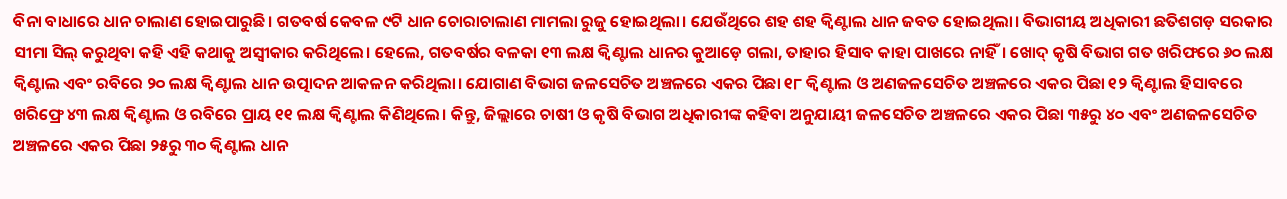ବିନା ବାଧାରେ ଧାନ ଚାଲାଣ ହୋଇପାରୁଛି। ଗତବର୍ଷ କେବଳ ୯ଟି ଧାନ ଚୋରାଚାଲାଣ ମାମଲା ରୁଜୁ ହୋଇଥିଲା। ଯେଉଁଥିରେ ଶହ ଶହ କ୍ବିଣ୍ଟାଲ ଧାନ ଜବତ ହୋଇଥିଲା। ବିଭାଗୀୟ ଅଧିକାରୀ ଛତିଶଗଡ଼ ସରକାର ସୀମା ସିଲ୍ କରୁଥିବା କହି ଏହି କଥାକୁ ଅସ୍ବୀକାର କରିଥିଲେ। ହେଲେ, ଗତବର୍ଷର ବଳକା ୧୩ ଲକ୍ଷ କ୍ବିଣ୍ଟାଲ ଧାନର କୁଆଡ଼େ ଗଲା, ତାହାର ହିସାବ କାହା ପାଖରେ ନାହିଁ। ଖୋଦ୍ କୃଷି ବିଭାଗ ଗତ ଖରିଫରେ ୬୦ ଲକ୍ଷ କ୍ବିଣ୍ଟାଲ ଏବଂ ରବିରେ ୨୦ ଲକ୍ଷ କ୍ବିଣ୍ଟାଲ ଧାନ ଉତ୍ପାଦନ ଆକଳନ କରିଥିଲା। ଯୋଗାଣ ବିଭାଗ ଜଳସେଚିତ ଅଞ୍ଚଳରେ ଏକର ପିଛା ୧୮ କ୍ବିଣ୍ଟାଲ ଓ ଅଣଜଳସେଚିତ ଅଞ୍ଚଳରେ ଏକର ପିଛା ୧୨ କ୍ବିଣ୍ଟାଲ ହିସାବରେ ଖରିଫ୍ରେ ୪୩ ଲକ୍ଷ କ୍ବିଣ୍ଟାଲ ଓ ରବିରେ ପ୍ରାୟ ୧୧ ଲକ୍ଷ କ୍ବିଣ୍ଟାଲ କିଣିଥିଲେ। କିନ୍ତୁ, ଜିଲ୍ଲାରେ ଚାଷୀ ଓ କୃଷି ବିଭାଗ ଅଧିକାରୀଙ୍କ କହିବା ଅନୁଯାୟୀ ଜଳସେଚିତ ଅଞ୍ଚଳରେ ଏକର ପିଛା ୩୫ରୁ ୪୦ ଏବଂ ଅଣଜଳସେଚିତ ଅଞ୍ଚଳରେ ଏକର ପିଛା ୨୫ରୁ ୩୦ କ୍ବିଣ୍ଟାଲ ଧାନ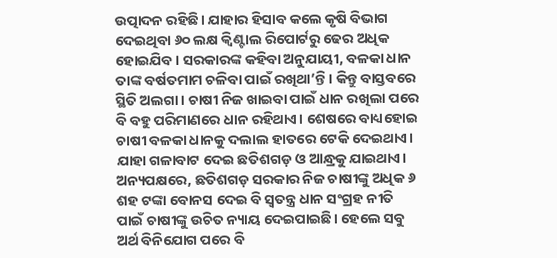ଉତ୍ପାଦନ ରହିଛି। ଯାହାର ହିସାବ କଲେ କୃଷି ବିଭାଗ ଦେଇଥିବା ୬୦ ଲକ୍ଷ କ୍ବିଣ୍ଟାଲ ରିପୋର୍ଟରୁ ଢେର ଅଧିକ ହୋଇଯିବ। ସରକାରଙ୍କ କହିବା ଅନୁଯାୟୀ, ବଳକା ଧାନ ତାଙ୍କ ବର୍ଷତମାମ ଚଳିବା ପାଇଁ ରଖିଥା’ନ୍ତି। କିନ୍ତୁ ବାସ୍ତବରେ ସ୍ଥିତି ଅଲଗା। ଚାଷୀ ନିଜ ଖାଇବା ପାଇଁ ଧାନ ରଖିଲା ପରେ ବି ବହୁ ପରିମାଣରେ ଧାନ ରହିଥାଏ। ଶେଷରେ ବାଧ୍ୟହୋଇ ଚାଷୀ ବଳକା ଧାନକୁ ଦଲାଲ ହାତରେ ଟେକି ଦେଇଥାଏ। ଯାହା ଗଳାବାଟ ଦେଇ ଛତିଶଗଡ଼ ଓ ଆନ୍ଧ୍ରକୁ ଯାଇଥାଏ।
ଅନ୍ୟପକ୍ଷରେ, ଛତିଶଗଡ଼ ସରକାର ନିଜ ଚାଷୀଙ୍କୁ ଅଧିକ ୬ ଶହ ଟଙ୍କା ବୋନସ ଦେଇ ବି ସ୍ୱତନ୍ତ୍ର ଧାନ ସଂଗ୍ରହ ନୀତି ପାଇଁ ଚାଷୀଙ୍କୁ ଉଚିତ ନ୍ୟାୟ ଦେଇପାଇଛି। ହେଲେ ସବୁ ଅର୍ଥ ବିନିଯୋଗ ପରେ ବି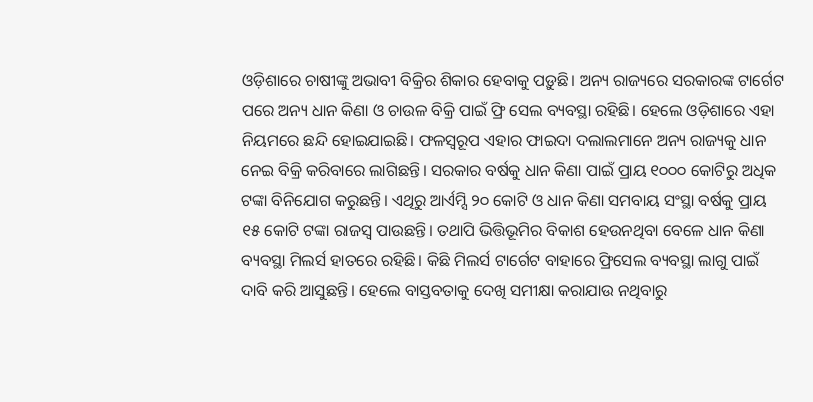ଓଡ଼ିଶାରେ ଚାଷୀଙ୍କୁ ଅଭାବୀ ବିକ୍ରିର ଶିକାର ହେବାକୁ ପଡ଼ୁଛି। ଅନ୍ୟ ରାଜ୍ୟରେ ସରକାରଙ୍କ ଟାର୍ଗେଟ ପରେ ଅନ୍ୟ ଧାନ କିଣା ଓ ଚାଉଳ ବିକ୍ରି ପାଇଁ ଫ୍ରି ସେଲ ବ୍ୟବସ୍ଥା ରହିଛି। ହେଲେ ଓଡ଼ିଶାରେ ଏହା ନିୟମରେ ଛନ୍ଦି ହୋଇଯାଇଛି। ଫଳସ୍ବରୂପ ଏହାର ଫାଇଦା ଦଲାଲମାନେ ଅନ୍ୟ ରାଜ୍ୟକୁ ଧାନ ନେଇ ବିକ୍ରି କରିବାରେ ଲାଗିଛନ୍ତି। ସରକାର ବର୍ଷକୁ ଧାନ କିଣା ପାଇଁ ପ୍ରାୟ ୧୦୦୦ କୋଟିରୁ ଅଧିକ ଟଙ୍କା ବିନିଯୋଗ କରୁଛନ୍ତି। ଏଥିରୁ ଆର୍ଏମ୍ସି ୨୦ କୋଟି ଓ ଧାନ କିଣା ସମବାୟ ସଂସ୍ଥା ବର୍ଷକୁ ପ୍ରାୟ ୧୫ କୋଟି ଟଙ୍କା ରାଜସ୍ୱ ପାଉଛନ୍ତି। ତଥାପି ଭିତ୍ତିଭୂମିର ବିକାଶ ହେଉନଥିବା ବେଳେ ଧାନ କିଣା ବ୍ୟବସ୍ଥା ମିଲର୍ସ ହାତରେ ରହିଛି। କିଛି ମିଲର୍ସ ଟାର୍ଗେଟ ବାହାରେ ଫ୍ରିସେଲ ବ୍ୟବସ୍ଥା ଲାଗୁ ପାଇଁ ଦାବି କରି ଆସୁଛନ୍ତି। ହେଲେ ବାସ୍ତବତାକୁ ଦେଖି ସମୀକ୍ଷା କରାଯାଉ ନଥିବାରୁ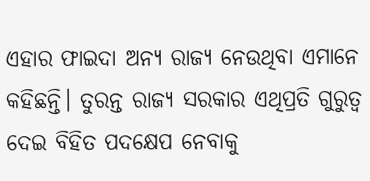ଏହାର ଫାଇଦା ଅନ୍ୟ ରାଜ୍ୟ ନେଉଥିବା ଏମାନେ କହିଛନ୍ତି। ତୁରନ୍ତ ରାଜ୍ୟ ସରକାର ଏଥିପ୍ରତି ଗୁରୁତ୍ବ ଦେଇ ବିହିତ ପଦକ୍ଷେପ ନେବାକୁ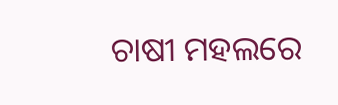ଚାଷୀ ମହଲରେ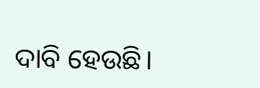ଦାବି ହେଉଛି।